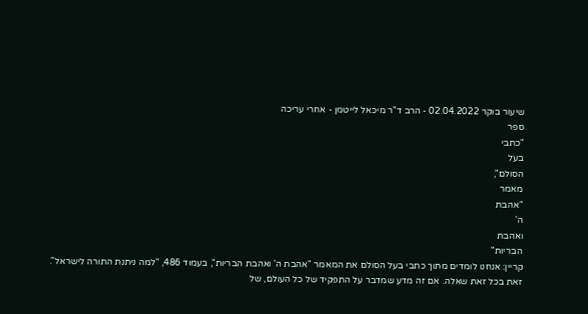שיעור בוקר 02.04.2022 - הרב ד"ר מיכאל לייטמן - אחרי עריכה
ספר
"כתבי
בעל
הסולם",
מאמר
"אהבת
ה'
ואהבת
הבריות"
קריין: אנחנו לומדים מתוך כתבי בעל הסולם את המאמר "אהבת ה' ואהבת הבריות", בעמוד 486, "למה ניתנת התורה לישראל".
זאת בכל זאת שאלה. אם זה מדע שמדבר על התפקיד של כל העולם, של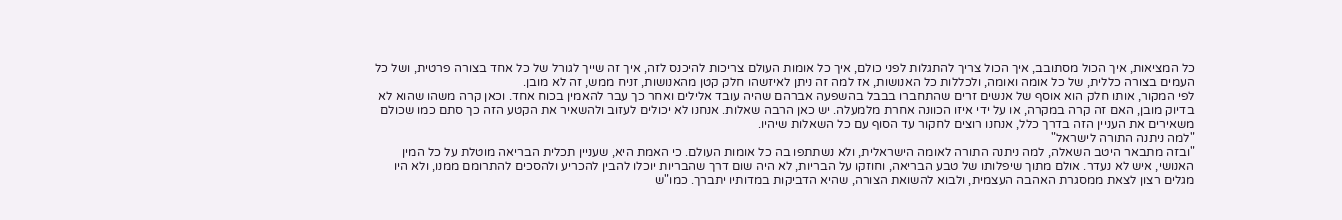כל המציאות, איך הכול מסתובב, איך הכול צריך להתגלות לפני כולם, איך כל אומות העולם צריכות להיכנס לזה, איך זה שייך לגורל של כל אחד בצורה פרטית, ושל כל העמים בצורה כללית, של כל אומה ואומה, ולכללות כל האנושות, אז למה זה ניתן לאיזשהו חלק קטן מהאנושות, זניח ממש, זה לא מובן.
לפי המקור, אותו חלק הוא אוסף של אנשים זרים שהתחברו בבבל בהשפעה אברהם שהיה עובד אלילים ואחר כך עבר להאמין בכוח אחד. וכאן קרה משהו שהוא לא בדיוק מובן, האם זה קרה במקרה, או על ידי איזו הכוונה אחרת מלמעלה. יש כאן הרבה שאלות. אנחנו לא יכולים לעזוב ולהשאיר את הקטע הזה כך סתם כמו שכולם משאירים את העניין הזה בדרך כלל, אנחנו רוצים לחקור עד הסוף עם כל השאלות שיהיו.
"למה ניתנה התורה לישראל"
"ובזה מתבאר היטב השאלה, למה ניתנה התורה לאומה הישראלית, ולא נשתתפו בה כל אומות העולם. כי האמת היא, שעניין תכלית הבריאה מוטלת על כל המין האנושי, איש לא נעדר. אולם מתוך שיפלותו של טבע הבריאה, וחוזקו על הבריות, לא היה שום דרך שהבריות יוכלו להבין להכריע ולהסכים להתרומם ממנו, ולא היו מגלים רצון לצאת ממסגרת האהבה העצמית, ולבוא להשואת הצורה, שהיא הדביקות במדותיו יתברך. כמו"ש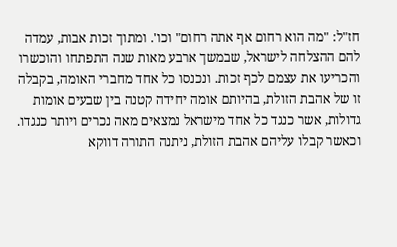חז"ל: "מה הוא רחום אף אתה רחום" וכו'. ומתוך זכות אבות, עמדה להם ההצלחה לישראל, שבמשך ארבע מאות שנה התפתחו והוכשרו והכריעו את עצמם לכף זכות. ונכנסו כל אחד מחברי האומה, בקבלה זו של אהבת הזולת, בהיותם אומה יחידה קטנה בין שבעים אומות גדולות, אשר כנגד כל אחד מישראל נמצאים מאה נכרים ויותר כנגדו. וכאשר קבלו עליהם אהבת הזולת, ניתנה התורה דווקא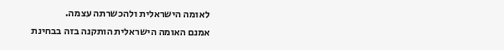לאומה הישראלית ולהכשרתה עצמה.
אמנם האומה הישראלית הותקנה בזה בבחינת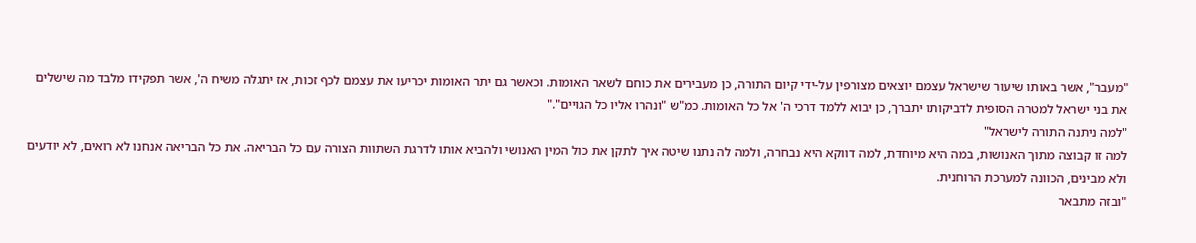"מעבר", אשר באותו שיעור שישראל עצמם יוצאים מצורפין על-ידי קיום התורה, כן מעבירים את כוחם לשאר האומות. וכאשר גם יתר האומות יכריעו את עצמם לכף זכות, אז יתגלה משיח ה', אשר תפקידו מלבד מה שישלים את בני ישראל למטרה הסופית לדביקותו יתברך, כן יבוא ללמד דרכי ה' אל כל האומות. כמ"ש "ונהרו אליו כל הגויים"."
"למה ניתנה התורה לישראל"
למה זו קבוצה מתוך האנושות, במה היא מיוחדת, למה דווקא היא נבחרה, ולמה לה נתנו שיטה איך לתקן את כול המין האנושי ולהביא אותו לדרגת השתוות הצורה עם כל הבריאה. את כל הבריאה אנחנו לא רואים, לא יודעים ולא מבינים, הכוונה למערכת הרוחנית.
"ובזה מתבאר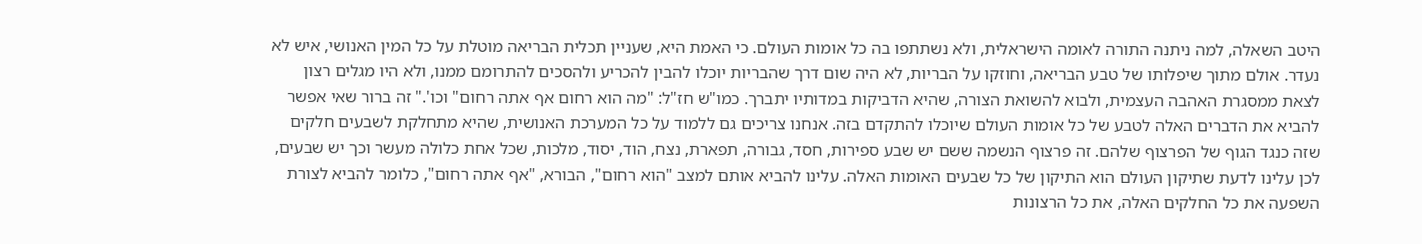היטב השאלה, למה ניתנה התורה לאומה הישראלית, ולא נשתתפו בה כל אומות העולם. כי האמת היא, שעניין תכלית הבריאה מוטלת על כל המין האנושי, איש לא נעדר. אולם מתוך שיפלותו של טבע הבריאה, וחוזקו על הבריות, לא היה שום דרך שהבריות יוכלו להבין להכריע ולהסכים להתרומם ממנו, ולא היו מגלים רצון לצאת ממסגרת האהבה העצמית, ולבוא להשואת הצורה, שהיא הדביקות במדותיו יתברך. כמו"ש חז"ל: "מה הוא רחום אף אתה רחום" וכו'." זה ברור שאי אפשר להביא את הדברים האלה לטבע של כל אומות העולם שיוכלו להתקדם בזה. אנחנו צריכים גם ללמוד על כל המערכת האנושית, שהיא מתחלקת לשבעים חלקים שזה כנגד הגוף של הפרצוף שלהם. זה פרצוף הנשמה ששם יש שבע ספירות, חסד, גבורה, תפארת, נצח, הוד, יסוד, מלכות, שכל אחת כלולה מעשר וכך יש שבעים, לכן עלינו לדעת שתיקון העולם הוא התיקון של כל שבעים האומות האלה. עלינו להביא אותם למצב "הוא רחום", הבורא, "אף אתה רחום", כלומר להביא לצורת השפעה את כל החלקים האלה, את כל הרצונות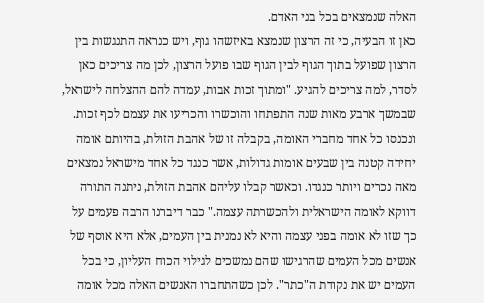האלה שנמצאים בכל בני האדם.
כאן זו הבעיה, כי זה הרצון שנמצא באיזשהו גוף, ויש כנראה התנגשות בין הרצון שפועל בתוך הגוף לבין הגוף שבו פועל הרצון, לכן מה צריכים כאן לסדר, למה צריכים להגיע. "ומתוך זכות אבות, עמדה להם ההצלחה לישראל, שבמשך ארבע מאות שנה התפתחו והוכשרו והכריעו את עצמם לכף זכות. ונכנסו כל אחד מחברי האומה, בקבלה זו של אהבת הזולת, בהיותם אומה יחידה קטנה בין שבעים אומות גדולות, אשר כנגד כל אחד מישראל נמצאים מאה נכרים ויותר כנגדו. וכאשר קבלו עליהם אהבת הזולת, ניתנה התורה דווקא לאומה הישראלית ולהכשרתה עצמה." כבר דיברנו הרבה פעמים על כך שזו לא אומה בפני עצמה והיא לא נמנית בין העמים, אלא היא אוסף של אנשים מכל העמים שהרגישו שהם נמשכים לגילוי הכוח העליון, כי בכל העמים יש את נקודת ה"כתר". לכן כשהתחברו האנשים האלה מכל אומה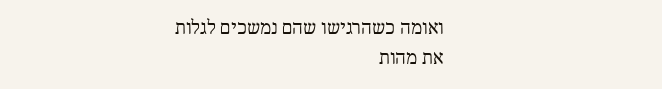ואומה כשהרגישו שהם נמשכים לגלות את מהות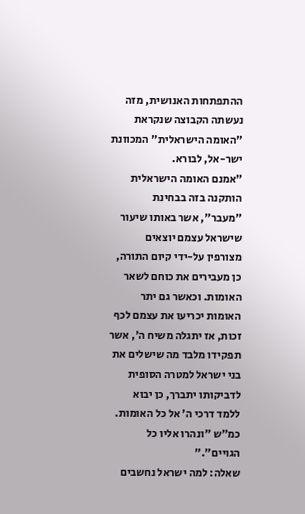ההתפתחות האנושית, מזה נעשתה הקבוצה שנקראת "האומה הישראלית" המכוונת ישר-אל, לבורא.
"אמנם האומה הישראלית הותקנה בזה בבחינת "מעבר", אשר באותו שיעור שישראל עצמם יוצאים מצורפין על-ידי קיום התורה, כן מעבירים את כוחם לשאר האומות. וכאשר גם יתר האומות יכריעו את עצמם לכף זכות, אז יתגלה משיח ה', אשר תפקידו מלבד מה שישלים את בני ישראל למטרה הסופית לדביקותו יתברך, כן יבוא ללמד דרכי ה' אל כל האומות. כמ"ש "ונהרו אליו כל הגויים"."
שאלה: למה ישראל נחשבים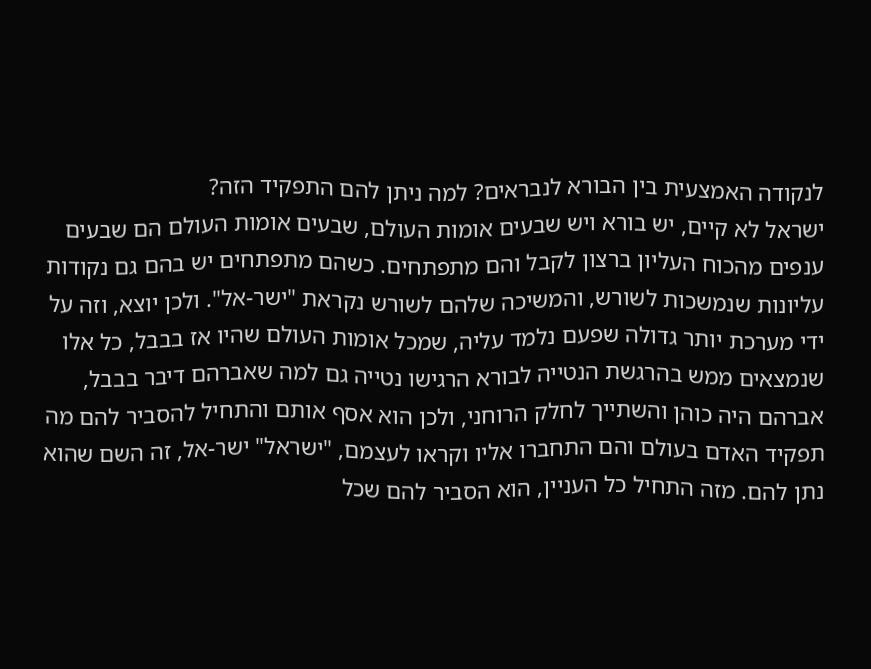לנקודה האמצעית בין הבורא לנבראים? למה ניתן להם התפקיד הזה?
ישראל לא קיים, יש בורא ויש שבעים אומות העולם, שבעים אומות העולם הם שבעים ענפים מהכוח העליון ברצון לקבל והם מתפתחים. כשהם מתפתחים יש בהם גם נקודות עליונות שנמשכות לשורש, והמשיכה שלהם לשורש נקראת "ישר-אל". ולכן יוצא, וזה על ידי מערכת יותר גדולה שפעם נלמד עליה, שמכל אומות העולם שהיו אז בבבל, כל אלו שנמצאים ממש בהרגשת הנטייה לבורא הרגישו נטייה גם למה שאברהם דיבר בבבל, אברהם היה כוהן והשתייך לחלק הרוחני, ולכן הוא אסף אותם והתחיל להסביר להם מה תפקיד האדם בעולם והם התחברו אליו וקראו לעצמם, "ישראל" ישר-אל, זה השם שהוא נתן להם. מזה התחיל כל העניין, הוא הסביר להם שכל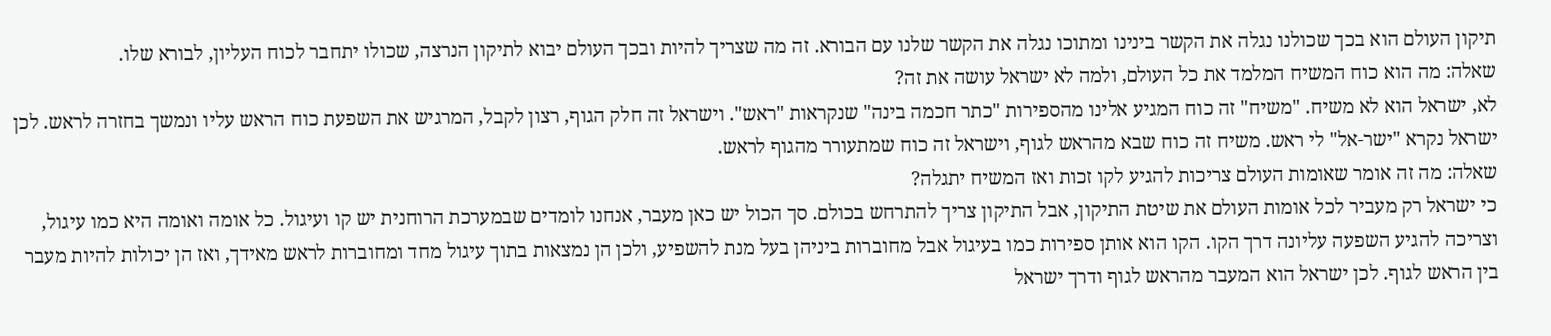תיקון העולם הוא בכך שכולנו נגלה את הקשר בינינו ומתוכו נגלה את הקשר שלנו עם הבורא. זה מה שצריך להיות ובכך העולם יבוא לתיקון הנרצה, שכולו יתחבר לכוח העליון, לבורא שלו.
שאלה: מה הוא כוח המשיח המלמד את כל העולם, ולמה לא ישראל עושה את זה?
לא, ישראל הוא לא משיח. "משיח" זה כוח המגיע אלינו מהספירות "כתר חכמה בינה" שנקראות "ראש". וישראל זה חלק הגוף, רצון לקבל, המרגיש את השפעת כוח הראש עליו ונמשך בחזרה לראש. לכן ישראל נקרא "ישר-אל" לי ראש. משיח זה כוח שבא מהראש לגוף, וישראל זה כוח שמתעורר מהגוף לראש.
שאלה: מה זה אומר שאומות העולם צריכות להגיע לקו זכות ואז המשיח יתגלה?
כי ישראל רק מעביר לכל אומות העולם את שיטת התיקון, אבל התיקון צריך להתרחש בכולם. סך הכול יש כאן מעבר, אנחנו לומדים שבמערכת הרוחנית יש קו ועיגול. כל אומה ואומה היא כמו עיגול, וצריכה להגיע השפעה עליונה דרך הקו. הקו הוא אותן ספירות כמו בעיגול אבל מחוברות ביניהן בעל מנת להשפיע, ולכן הן נמצאות בתוך עיגול מחד ומחוברות לראש מאידך, ואז הן יכולות להיות מעבר בין הראש לגוף. לכן ישראל הוא המעבר מהראש לגוף ודרך ישראל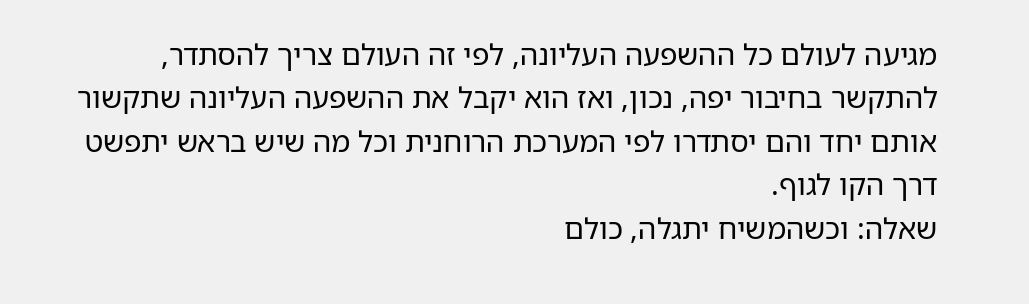מגיעה לעולם כל ההשפעה העליונה, לפי זה העולם צריך להסתדר, להתקשר בחיבור יפה, נכון, ואז הוא יקבל את ההשפעה העליונה שתקשור אותם יחד והם יסתדרו לפי המערכת הרוחנית וכל מה שיש בראש יתפשט דרך הקו לגוף.
שאלה: וכשהמשיח יתגלה, כולם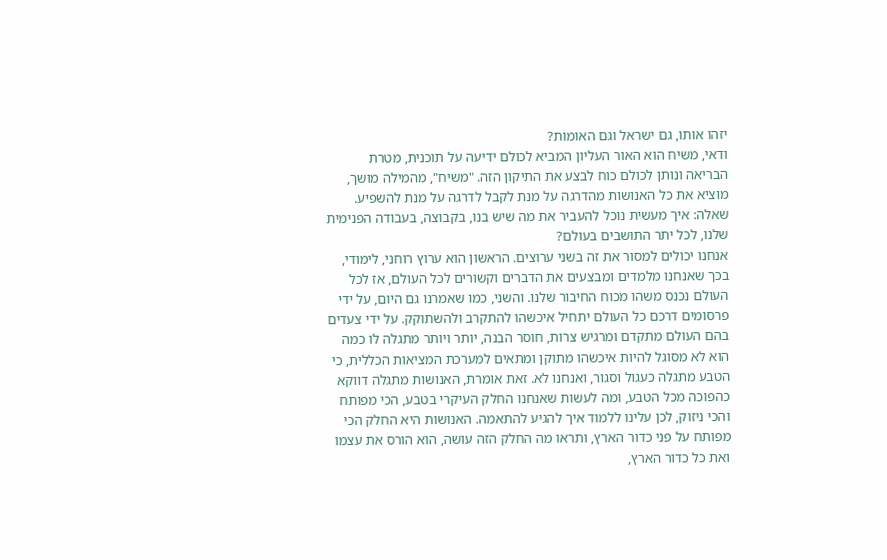יזהו אותו, גם ישראל וגם האומות?
ודאי, משיח הוא האור העליון המביא לכולם ידיעה על תוכנית, מטרת הבריאה ונותן לכולם כוח לבצע את התיקון הזה. "משיח", מהמילה מושך, מוציא את כל האנושות מהדרגה על מנת לקבל לדרגה על מנת להשפיע.
שאלה: איך מעשית נוכל להעביר את מה שיש בנו, בקבוצה, בעבודה הפנימית שלנו, לכל יתר התושבים בעולם?
אנחנו יכולים למסור את זה בשני ערוצים. הראשון הוא ערוץ רוחני, לימודי, בכך שאנחנו מלמדים ומבצעים את הדברים וקשורים לכל העולם, אז לכל העולם נכנס משהו מכוח החיבור שלנו. והשני, כמו שאמרנו גם היום, על ידי פרסומים דרכם כל העולם יתחיל איכשהו להתקרב ולהשתוקק. על ידי צעדים בהם העולם מתקדם ומרגיש צרות, חוסר הבנה, יותר ויותר מתגלה לו כמה הוא לא מסוגל להיות איכשהו מתוקן ומתאים למערכת המציאות הכללית, כי הטבע מתגלה כעגול וסגור, ואנחנו לא. זאת אומרת, האנושות מתגלה דווקא כהפוכה מכל הטבע, ומה לעשות שאנחנו החלק העיקרי בטבע, הכי מפותח והכי ניזוק, לכן עלינו ללמוד איך להגיע להתאמה. האנושות היא החלק הכי מפותח על פני כדור הארץ, ותראו מה החלק הזה עושה, הוא הורס את עצמו ואת כל כדור הארץ,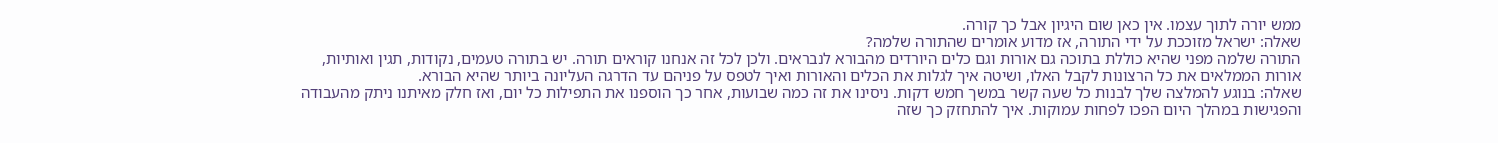ממש יורה לתוך עצמו. אין כאן שום היגיון אבל כך קורה.
שאלה: ישראל מזוככת על ידי התורה, אז מדוע אומרים שהתורה שלמה?
התורה שלמה מפני שהיא כוללת בתוכה גם אורות וגם כלים היורדים מהבורא לנבראים. ולכן לכל זה אנחנו קוראים תורה. יש בתורה טעמים, נקודות, תגין ואותיות, אורות הממלאים את כל הרצונות לקבל האלו, ושיטה איך לגלות את הכלים והאורות ואיך לטפס על פניהם עד הדרגה העליונה ביותר שהיא הבורא.
שאלה: בנוגע להמלצה שלך לבנות כל שעה קשר במשך חמש דקות. ניסינו את זה כמה שבועות, אחר כך הוספנו את התפילות כל יום, ואז חלק מאיתנו ניתק מהעבודה והפגישות במהלך היום הפכו לפחות עמוקות. איך להתחזק כך שזה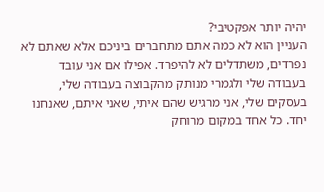יהיה יותר אפקטיבי?
העניין הוא לא כמה אתם מתחברים ביניכם אלא שאתם לא נפרדים, משתדלים לא להיפרד. אפילו אם אני עובד בעבודה שלי ולגמרי מנותק מהקבוצה בעבודה שלי, בעסקים שלי, אני מרגיש שהם איתי, שאני איתם, שאנחנו יחד. כל אחד במקום מרוחק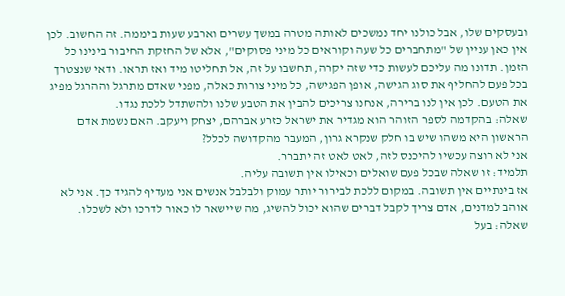ובעסקים שלו, אבל כולנו יחד נמשכים לאותה מטרה במשך עשרים וארבע שעות ביממה. זה החשוב. לכן אין כאן עניין של "מתחברים כל שעה וקוראים כל מיני פסוקים", אלא של החזקת החיבור בינינו כל הזמן. תדונו מה עליכם לעשות כדי שזה יקרה, תחשבו על זה, אל תחליטו מיד ואז תראו. ודאי שנצטרך בכל פעם להחליף את סוג הגישה, אופן הפגישה, כל מיני צורות כאלה, מפני שאדם מתרגל וההרגל מפיג את הטעם. לכן אין לנו ברירה, אנחנו צריכים להבין את הטבע שלנו ולהשתדל ללכת נגדו.
שאלה: בהקדמה לספר הזוהר הוא מגדיר את ישראל כזרע אברהם, יצחק ויעקב. האם נשמת אדם הראשון היא משהו שיש בו חלק שנקרא גרון, המעבר מהקדושה לכלל?
אני לא רוצה עכשיו להיכנס לזה, לאט לאט זה יתברר.
תלמיד: זו שאלה שבכל פעם שואלים וכאילו אין תשובה עליה.
אז בינתיים אין תשובה. במקום ללכת לבירור יותר עמוק ולבלבל אנשים אני מעדיף להגיד כך. אני לא אוהב למדנים, אדם צריך לקבל דברים שהוא יכול להשיג, מה שיישאר לו כאור לדרכו ולא לשכלו.
שאלה: בעל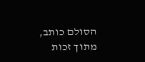הסולם כותב, מתוך זכות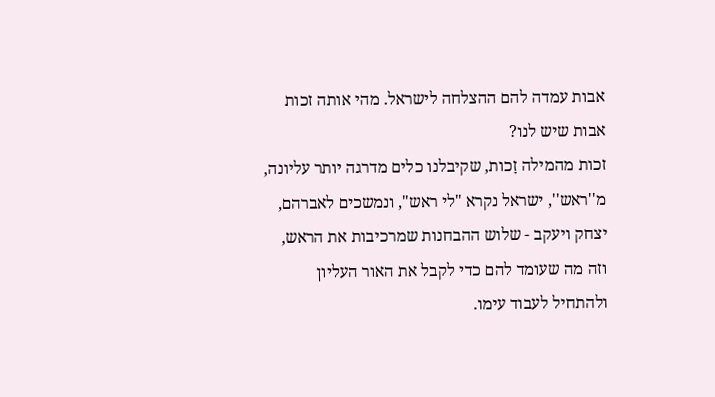אבות עמדה להם ההצלחה לישראל. מהי אותה זכות אבות שיש לנו?
זכות מהמילה זָכות, שקיבלנו כלים מדרגה יותר עליונה, מ''ראש'', ישראל נקרא "לי ראש", ונמשכים לאברהם, יצחק ויעקב - שלוש ההבחנות שמרכיבות את הראש, וזה מה שעומד להם כדי לקבל את האור העליון ולהתחיל לעבוד עימו.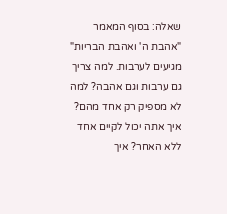שאלה: בסוף המאמר "אהבת ה' ואהבת הבריות" מגיעים לערבות. למה צריך גם ערבות וגם אהבה? למה לא מספיק רק אחד מהם?
איך אתה יכול לקיים אחד ללא האחר? איך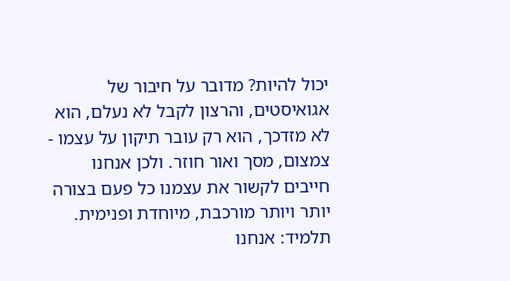יכול להיות? מדובר על חיבור של אגואיסטים, והרצון לקבל לא נעלם, הוא לא מזדכך, הוא רק עובר תיקון על עצמו - צמצום, מסך ואור חוזר. ולכן אנחנו חייבים לקשור את עצמנו כל פעם בצורה יותר ויותר מורכבת, מיוחדת ופנימית.
תלמיד: אנחנו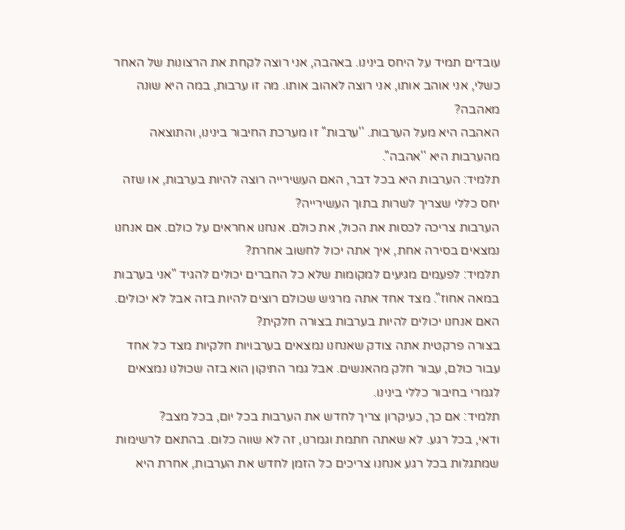עובדים תמיד על היחס בינינו. באהבה, אני רוצה לקחת את הרצונות של האחר כשלי, אני אוהב אותו, אני רוצה לאהוב אותו. מה זו ערבות, במה היא שונה מאהבה?
האהבה היא מעל הערבות. ''ערבות'' זו מערכת החיבור בינינו, והתוצאה מהערבות היא ''אהבה''.
תלמיד: הערבות היא בכל דבר, האם העשירייה רוצה להיות בערבות, או שזה יחס כללי שצריך לשרות בתוך העשירייה?
הערבות צריכה לכסות את הכול, את כולם. אנחנו אחראים על כולם. אם אנחנו נמצאים בסירה אחת, איך אתה יכול לחשוב אחרת?
תלמיד: לפעמים מגיעים למקומות שלא כל החברים יכולים להגיד "אני בערבות במאה אחוז". מצד אחד אתה מרגיש שכולם רוצים להיות בזה אבל לא יכולים. האם אנחנו יכולים להיות בערבות בצורה חלקית?
בצורה פרקטית אתה צודק שאנחנו נמצאים בערבויות חלקיות מצד כל אחד עבור כולם, עבור חלק מהאנשים. אבל גמר התיקון הוא בזה שכולנו נמצאים לגמרי בחיבור כללי בינינו.
תלמיד: אם כך, כעיקרון צריך לחדש את הערבות בכל יום, בכל מצב?
ודאי, בכל רגע. לא שאתה חתמת וגמרנו, זה לא שווה כלום. בהתאם לרשימות שמתגלות בכל רגע אנחנו צריכים כל הזמן לחדש את הערבות, אחרת היא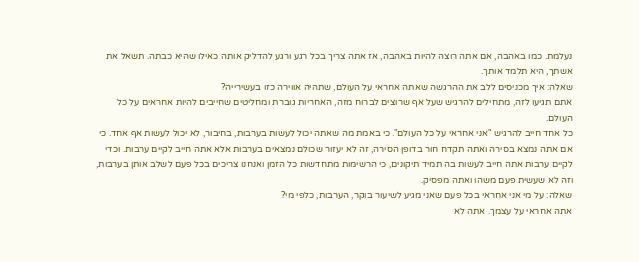נעלמת. כמו באהבה, אם אתה רוצה להיות באהבה, אז אתה צריך בכל רגע ורגע להדליק אותה כאילו שהיא כבתה. תשאל את אשתך, היא תלמד אותך.
שאלה: איך מכניסים ללב את ההרגשה שאתה אחראי על העולם, שתהיה אווירה כזו בעשירייה?
אתם תגיעו לזה, מתחילים להרגיש שעל אף שרוצים לברוח מזה, האחריות גוברת ומחליטים שחייבים להיות אחראים על כל העולם.
כל אחד חייב להרגיש "אני אחראי על כל העולם". כי באמת מה שאתה יכול לעשות בערבות, בחיבור, לא יכול לעשות אף אחד. כי אם אתה נמצא בסירה ואתה תקדח חור בדופן הסירה, זה לא יעזור שכולם נמצאים בערבות אלא אתה חייב לקיים ערבות. וכדי לקיים ערבות אתה חייב לעשות בה תמיד תיקונים, כי הרשימות מתחדשות כל הזמן ואנחנו צריכים בכל פעם לשלב אותן בערבות, וזה לא שעשית פעם משהו ואתה מפסיק.
שאלה: על מי אני אחראי בכל פעם שאני מגיע לשיעור בוקר, הערבות, כלפי מי?
אתה אחראי על עצמך. אתה לא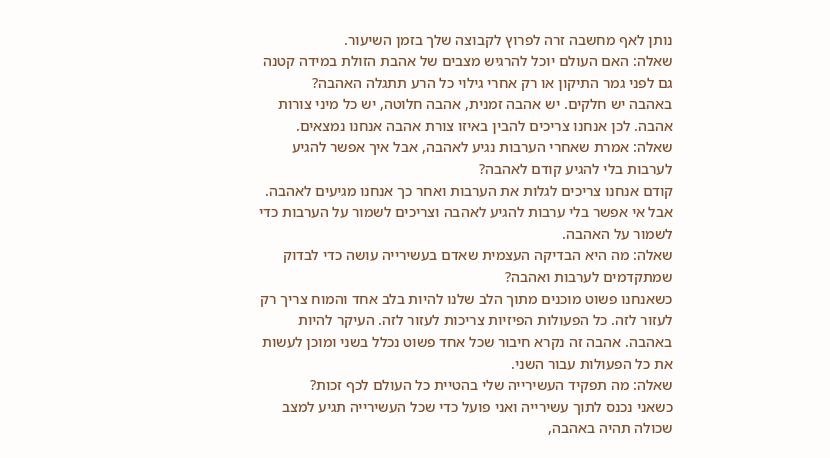נותן לאף מחשבה זרה לפרוץ לקבוצה שלך בזמן השיעור.
שאלה: האם העולם יוכל להרגיש מצבים של אהבת הזולת במידה קטנה גם לפני גמר התיקון או רק אחרי גילוי כל הרע תתגלה האהבה?
באהבה יש חלקים. יש אהבה זמנית, אהבה חלוטה, יש כל מיני צורות אהבה. לכן אנחנו צריכים להבין באיזו צורת אהבה אנחנו נמצאים.
שאלה: אמרת שאחרי הערבות נגיע לאהבה, אבל איך אפשר להגיע לערבות בלי להגיע קודם לאהבה?
קודם אנחנו צריכים לגלות את הערבות ואחר כך אנחנו מגיעים לאהבה. אבל אי אפשר בלי ערבות להגיע לאהבה וצריכים לשמור על הערבות כדי לשמור על האהבה.
שאלה: מה היא הבדיקה העצמית שאדם בעשירייה עושה כדי לבדוק שמתקדמים לערבות ואהבה?
כשאנחנו פשוט מוכנים מתוך הלב שלנו להיות בלב אחד והמוח צריך רק לעזור לזה. כל הפעולות הפיזיות צריכות לעזור לזה. העיקר להיות באהבה. אהבה זה נקרא חיבור שכל אחד פשוט נכלל בשני ומוכן לעשות את כל הפעולות עבור השני.
שאלה: מה תפקיד העשירייה שלי בהטיית כל העולם לכף זכות?
כשאני נכנס לתוך עשירייה ואני פועל כדי שכל העשירייה תגיע למצב שכולה תהיה באהבה,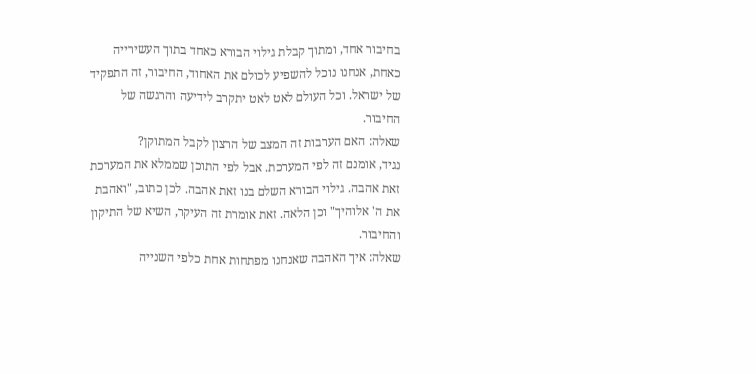בחיבור אחד, ומתוך קבלת גילוי הבורא כאחד בתוך העשירייה כאחת, אנחנו נוכל להשפיע לכולם את האחוד, החיבור, זה התפקיד של ישראל. וכל העולם לאט לאט יתקרב לידיעה והרגשה של החיבור.
שאלה: האם הערבות זה המצב של הרצון לקבל המתוקן?
נגיד, אומנם זה לפי המערכת. אבל לפי התוכן שממלא את המערכת זאת אהבה. גילוי הבורא השלם בנו זאת אהבה. לכן כתוב, "ואהבת את ה' אלוהיך" וכן הלאה. זאת אומרת זה העיקר, השיא של התיקון והחיבור.
שאלה: איך האהבה שאנחנו מפתחות אחת כלפי השנייה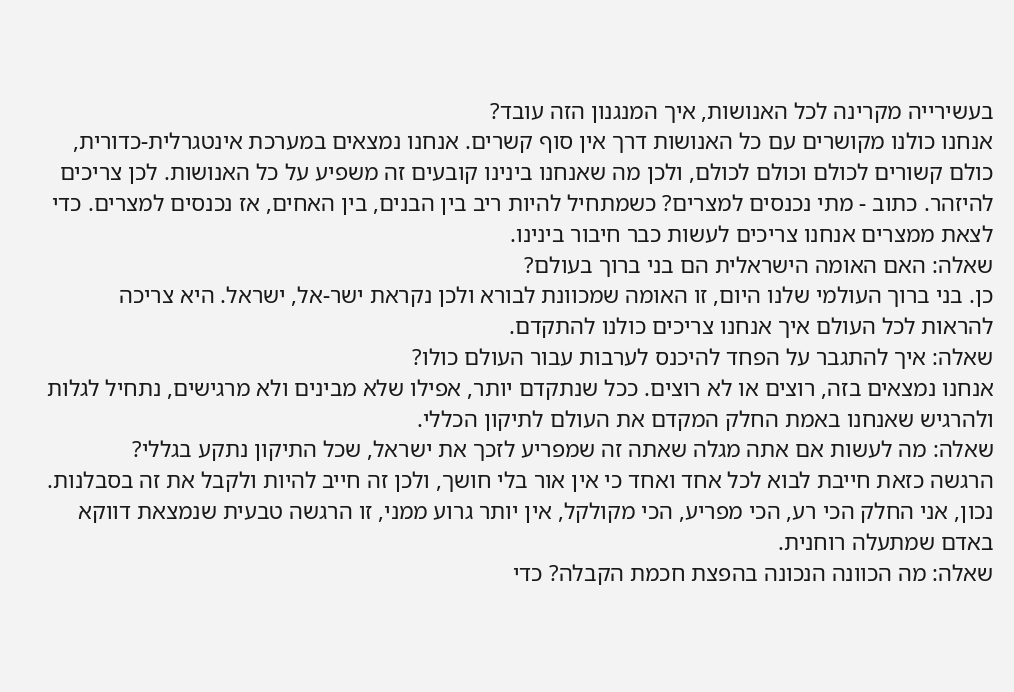בעשירייה מקרינה לכל האנושות, איך המנגנון הזה עובד?
אנחנו כולנו מקושרים עם כל האנושות דרך אין סוף קשרים. אנחנו נמצאים במערכת אינטגרלית-כדורית, כולם קשורים לכולם וכולם לכולם, ולכן מה שאנחנו בינינו קובעים זה משפיע על כל האנושות. לכן צריכים להיזהר. כתוב - מתי נכנסים למצרים? כשמתחיל להיות ריב בין הבנים, בין האחים, אז נכנסים למצרים. כדי לצאת ממצרים אנחנו צריכים לעשות כבר חיבור בינינו.
שאלה: האם האומה הישראלית הם בני ברוך בעולם?
כן. בני ברוך העולמי שלנו היום, זו האומה שמכוונת לבורא ולכן נקראת ישר-אל, ישראל. היא צריכה להראות לכל העולם איך אנחנו צריכים כולנו להתקדם.
שאלה: איך להתגבר על הפחד להיכנס לערבות עבור העולם כולו?
אנחנו נמצאים בזה, רוצים או לא רוצים. ככל שנתקדם יותר, אפילו שלא מבינים ולא מרגישים, נתחיל לגלות ולהרגיש שאנחנו באמת החלק המקדם את העולם לתיקון הכללי.
שאלה: מה לעשות אם אתה מגלה שאתה זה שמפריע לזכך את ישראל, שכל התיקון נתקע בגללי?
הרגשה כזאת חייבת לבוא לכל אחד ואחד כי אין אור בלי חושך, ולכן זה חייב להיות ולקבל את זה בסבלנות. נכון, אני החלק הכי רע, הכי מפריע, הכי מקולקל, אין יותר גרוע ממני, זו הרגשה טבעית שנמצאת דווקא באדם שמתעלה רוחנית.
שאלה: מה הכוונה הנכונה בהפצת חכמת הקבלה? כדי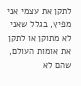לתקן את עצמי אני מפיץ, בגלל שאני לא מתוקן או לתקן את אומות העולם, שהם לא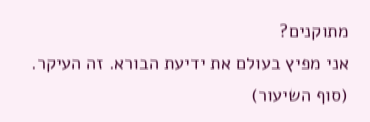מתוקנים?
אני מפיץ בעולם את ידיעת הבורא. זה העיקר.
(סוף השיעור)